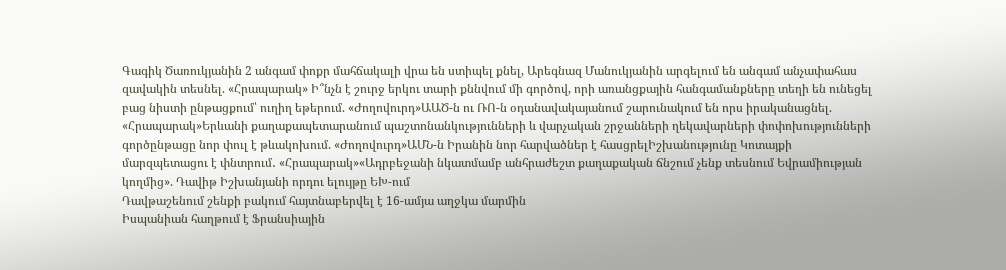Գագիկ Ծառուկյանին 2 անգամ փոքր մահճակալի վրա են ստիպել քնել, Արեգնազ Մանուկյանին արգելում են անգամ անչափահաս զավակին տեսնել. «Հրապարակ» Ի՞նչն է շուրջ երկու տարի քննվում մի գործով, որի առանցքային հանգամանքները տեղի են ունեցել բաց նիստի ընթացքում՝ ուղիղ եթերում. «Ժողովուրդ»ԱԱԾ-ն ու ՌՈ-ն օդանավակայանում շարունակում են որս իրականացնել. «Հրապարակ»Երևանի քաղաքապետարանում պաշտոնանկությունների և վարչական շրջանների ղեկավարների փոփոխությունների գործընթացը նոր փուլ է թևակոխում. «Ժողովուրդ»ԱՄՆ-ն Իրանին նոր հարվածներ է հասցրելԻշխանությունը Կոտայքի մարզպետացու է փնտրում․ «Հրապարակ»«Ադրբեջանի նկատմամբ անհրաժեշտ քաղաքական ճնշում չենք տեսնում Եվրամիության կողմից». Դավիթ Իշխանյանի որդու ելույթը ԵԽ-ում
Դավթաշենում շենքի բակում հայտնաբերվել է 16-ամյա աղջկա մարմին
Իսպանիան հաղթում է Ֆրանսիային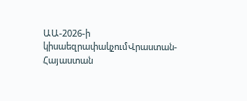ԱԱ-2026-ի կիսաեզրափակչումՎրաստան-Հայաստան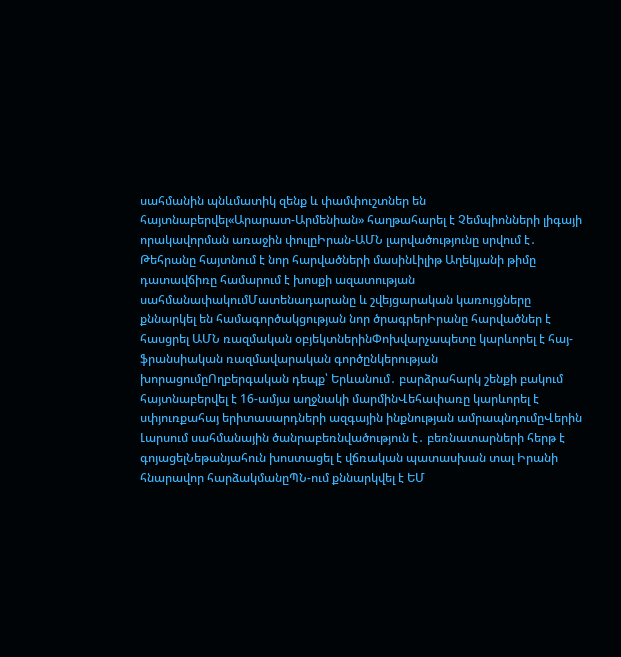սահմանին պնևմատիկ զենք և փամփուշտներ են հայտնաբերվել«Արարատ-Արմենիան» հաղթահարել է Չեմպիոնների լիգայի որակավորման առաջին փուլըԻրան-ԱՄՆ լարվածությունը սրվում է․ Թեհրանը հայտնում է նոր հարվածների մասինԼիլիթ Աղեկյանի թիմը դատավճիռը համարում է խոսքի ազատության սահմանափակումՄատենադարանը և շվեյցարական կառույցները քննարկել են համագործակցության նոր ծրագրերԻրանը հարվածներ է հասցրել ԱՄՆ ռազմական օբյեկտներինՓոխվարչապետը կարևորել է հայ-ֆրանսիական ռազմավարական գործընկերության խորացումըՈղբերգական դեպք՝ Երևանում․ բարձրահարկ շենքի բակում հայտնաբերվել է 16-ամյա աղջնակի մարմինՎեհափառը կարևորել է սփյուռքահայ երիտասարդների ազգային ինքնության ամրապնդումըՎերին Լարսում սահմանային ծանրաբեռնվածություն է․ բեռնատարների հերթ է գոյացելՆեթանյահուն խոստացել է վճռական պատասխան տալ Իրանի հնարավոր հարձակմանըՊՆ-ում քննարկվել է ԵՄ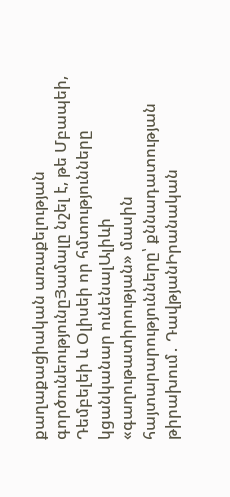քաղաքացիական առաքելության գործունեությունըՅամալը նշել է, թե Մբապեի, Դեմբելեի և Օլիսեի որ հմտությունները կցանկանար ունենալԱլիևի «գաղութատիրության» մասին հայտարարությունները՝ քննադատության թիրախում․ ԴավթյանԻրանական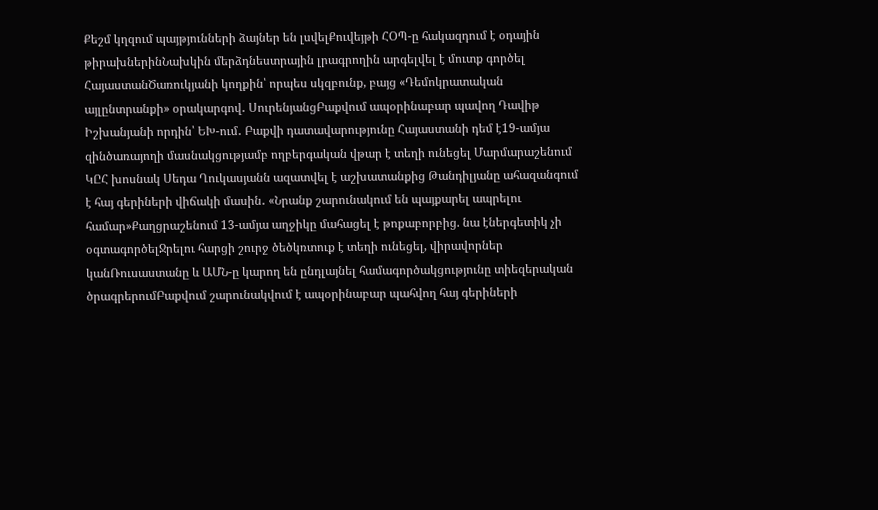Քեշմ կղզում պայթյունների ձայներ են լսվելՔուվեյթի ՀՕՊ-ը հակազդում է օդային թիրախներինՆախկին մերձդնեստրային լրագրողին արգելվել է մուտք գործել ՀայաստանԾառուկյանի կողքին՝ որպես սկզբունք, բայց «Դեմոկրատական այլընտրանքի» օրակարգով․ ՍուրենյանցԲաքվում ապօրինաբար պավող Դավիթ Իշխանյանի որդին՝ ԵԽ-ում․ Բաքվի դատավարությունը Հայաստանի դեմ է19-ամյա զինծառայողի մասնակցությամբ ողբերգական վթար է տեղի ունեցել Մարմարաշենում ԿԸՀ խոսնակ Սեդա Ղուկասյանն ազատվել է աշխատանքից Թանդիլյանը ահազանգում է հայ գերիների վիճակի մասին․ «Նրանք շարունակում են պայքարել ապրելու համար»Քաղցրաշենում 13-ամյա աղջիկը մահացել է թոքաբորբից. նա էներգետիկ չի օգտագործելՋրելու հարցի շուրջ ծեծկռտուք է տեղի ունեցել, վիրավորներ կանՌուսաստանը և ԱՄՆ-ը կարող են ընդլայնել համագործակցությունը տիեզերական ծրագրերումԲաքվում շարունակվում է ապօրինաբար պահվող հայ գերիների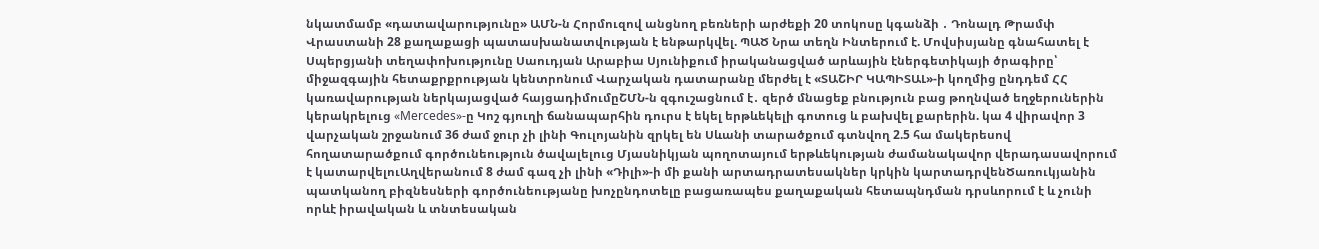նկատմամբ «դատավարությունը» ԱՄՆ-ն Հորմուզով անցնող բեռների արժեքի 20 տոկոսը կգանձի ․ Դոնալդ Թրամփ Վրաստանի 28 քաղաքացի պատասխանատվության է ենթարկվել. ՊԱԾ Նրա տեղն Ինտերում է. Մովսիսյանը գնահատել է Սպերցյանի տեղափոխությունը Սաուդյան Արաբիա Սյունիքում իրականացված արևային էներգետիկայի ծրագիրը՝ միջազգային հետաքրքրության կենտրոնում Վարչական դատարանը մերժել է «ՏԱՇԻՐ ԿԱՊԻՏԱԼ»-ի կողմից ընդդեմ ՀՀ կառավարության ներկայացված հայցադիմումըՇՄՆ-ն զգուշացնում է․ զերծ մնացեք բնություն բաց թողնված եղջերուներին կերակրելուց «Mercedes»-ը Կոշ գյուղի ճանապարհին դուրս է եկել երթևեկելի գոտուց և բախվել քարերին. կա 4 վիրավոր 3 վարչական շրջանում 36 ժամ ջուր չի լինի Գուլոյանին զրկել են Սևանի տարածքում գտնվող 2.5 հա մակերեսով հողատարածքում գործունեություն ծավալելուց Մյասնիկյան պողոտայում երթևեկության ժամանակավոր վերադասավորում է կատարվելուԱղվերանում 8 ժամ գազ չի լինի «Դիլի»-ի մի քանի արտադրատեսակներ կրկին կարտադրվենԾառուկյանին պատկանող բիզնեսների գործունեությանը խոչընդոտելը բացառապես քաղաքական հետապնդման դրսևորում է և չունի որևէ իրավական և տնտեսական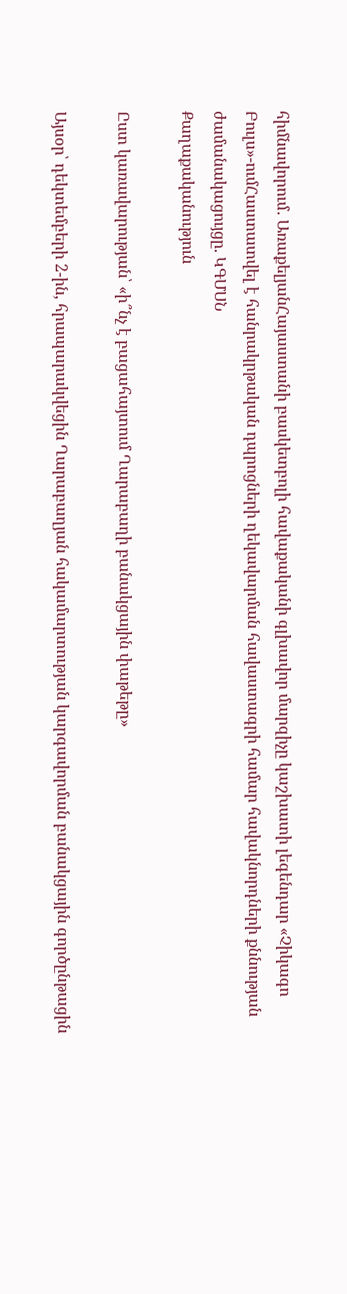հիմնավորում․ ԱռաքելյանՀայաստանի բասկետբոլի հավաքականի գլխավոր մարզիչը կաշխատի լեգենդար «Չիկագո Բուլս»-ումՀաստատվել է հանրակրթական դպրոցների ղեկավարման հավաստագրի համար հավակնորդների քննության ժամանակացույցը. ԿԳՄՍՆ
Քաղաքականություն

Ըստ կառավարության՝ «ի՞նչ է բացահայտում Ղարաբաղի բանակցային փաթեթը»

Այսօր՝ դեկտեմբերի 2-ին, հրապարակվեցին Ղարաբաղյան հակամարտության կարգավորման բանակցային գործընթացին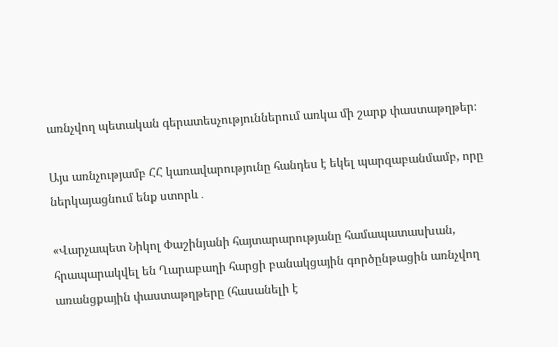առնչվող պետական գերատեսչություններում առկա մի շարք փաստաթղթեր։

Այս առնչությամբ ՀՀ կառավարությունը հանդես է եկել պարզաբանմամբ, որը ներկայացնում ենք ստորև․

«Վարչապետ Նիկոլ Փաշինյանի հայտարարությանը համապատասխան, հրապարակվել են Ղարաբաղի հարցի բանակցային գործընթացին առնչվող առանցքային փաստաթղթերը (հասանելի է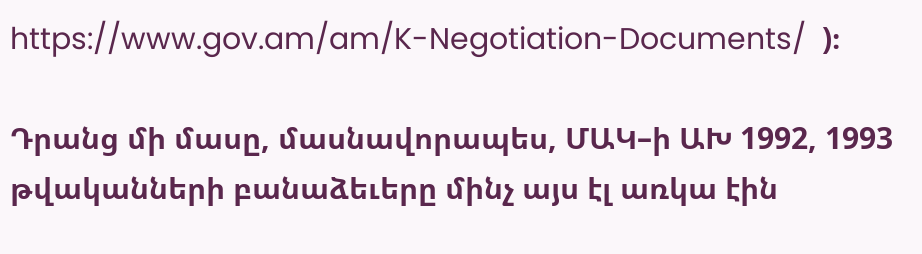https://www.gov.am/am/K-Negotiation-Documents/  )։

Դրանց մի մասը, մասնավորապես, ՄԱԿ–ի ԱԽ 1992, 1993 թվականների բանաձեւերը մինչ այս էլ առկա էին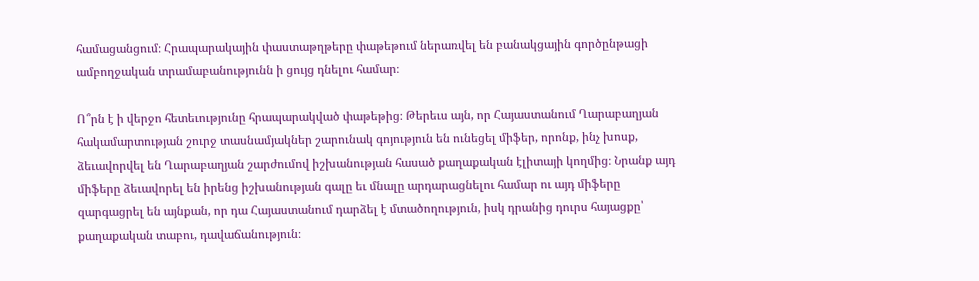համացանցում։ Հրապարակային փաստաթղթերը փաթեթում ներառվել են բանակցային գործընթացի ամբողջական տրամաբանությունն ի ցույց դնելու համար։

Ո՞րն է ի վերջո հետեւությունը հրապարակված փաթեթից։ Թերեւս այն, որ Հայաստանում Ղարաբաղյան հակամարտության շուրջ տասնամյակներ շարունակ գոյություն են ունեցել միֆեր, որոնք, ինչ խոսք, ձեւավորվել են Ղարաբաղյան շարժումով իշխանության հասած քաղաքական էլիտայի կողմից։ Նրանք այդ միֆերը ձեւավորել են իրենց իշխանության գալը եւ մնալը արդարացնելու համար ու այդ միֆերը զարգացրել են այնքան, որ դա Հայաստանում դարձել է մտածողություն, իսկ դրանից դուրս հայացքը՝ քաղաքական տաբու, դավաճանություն։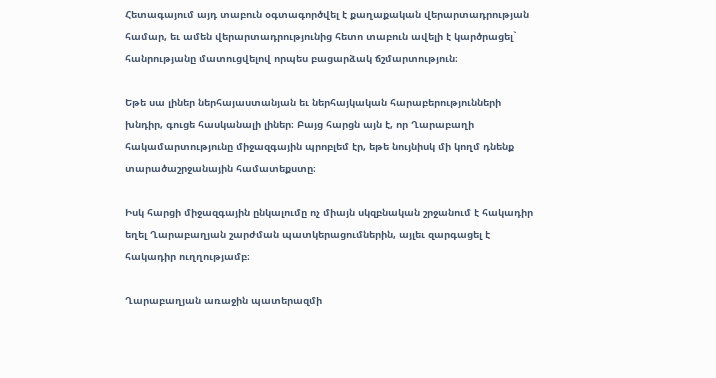Հետագայում այդ տաբուն օգտագործվել է քաղաքական վերարտադրության համար, եւ ամեն վերարտադրությունից հետո տաբուն ավելի է կարծրացել` հանրությանը մատուցվելով որպես բացարձակ ճշմարտություն։

Եթե սա լիներ ներհայաստանյան եւ ներհայկական հարաբերությունների խնդիր, գուցե հասկանալի լիներ։ Բայց հարցն այն է, որ Ղարաբաղի հակամարտությունը միջազգային պրոբլեմ էր, եթե նույնիսկ մի կողմ դնենք տարածաշրջանային համատեքստը։

Իսկ հարցի միջազգային ընկալումը ոչ միայն սկզբնական շրջանում է հակադիր եղել Ղարաբաղյան շարժման պատկերացումներին, այլեւ զարգացել է հակադիր ուղղությամբ։

Ղարաբաղյան առաջին պատերազմի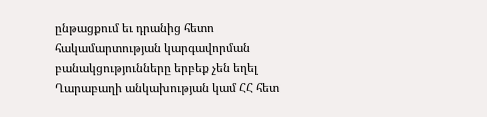ընթացքում եւ դրանից հետո  հակամարտության կարգավորման բանակցությունները երբեք չեն եղել Ղարաբաղի անկախության կամ ՀՀ հետ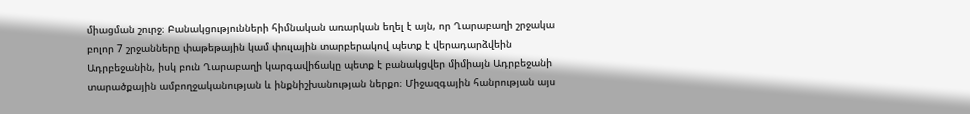միացման շուրջ։ Բանակցությունների հիմնական առարկան եղել է այն, որ Ղարաբաղի շրջակա բոլոր 7 շրջանները փաթեթային կամ փուլային տարբերակով պետք է վերադարձվեին Ադրբեջանին, իսկ բուն Ղարաբաղի կարգավիճակը պետք է բանակցվեր միմիայն Ադրբեջանի տարածքային ամբողջականության և ինքնիշխանության ներքո։ Միջազգային հանրության այս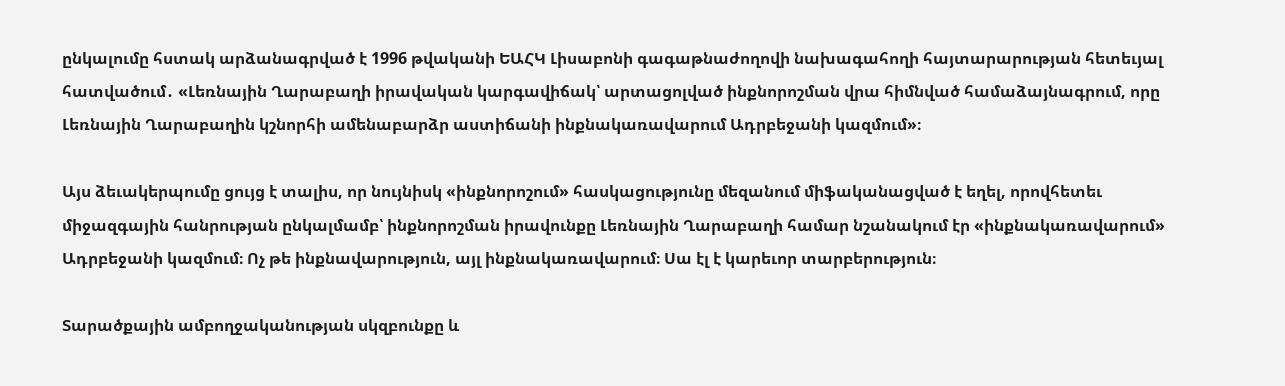ընկալումը հստակ արձանագրված է 1996 թվականի ԵԱՀԿ Լիսաբոնի գագաթնաժողովի նախագահողի հայտարարության հետեւյալ հատվածում․ «Լեռնային Ղարաբաղի իրավական կարգավիճակ՝ արտացոլված ինքնորոշման վրա հիմնված համաձայնագրում, որը Լեռնային Ղարաբաղին կշնորհի ամենաբարձր աստիճանի ինքնակառավարում Ադրբեջանի կազմում»։

Այս ձեւակերպումը ցույց է տալիս, որ նույնիսկ «ինքնորոշում» հասկացությունը մեզանում միֆականացված է եղել, որովհետեւ միջազգային հանրության ընկալմամբ՝ ինքնորոշման իրավունքը Լեռնային Ղարաբաղի համար նշանակում էր «ինքնակառավարում» Ադրբեջանի կազմում։ Ոչ թե ինքնավարություն, այլ ինքնակառավարում։ Սա էլ է կարեւոր տարբերություն։

Տարածքային ամբողջականության սկզբունքը և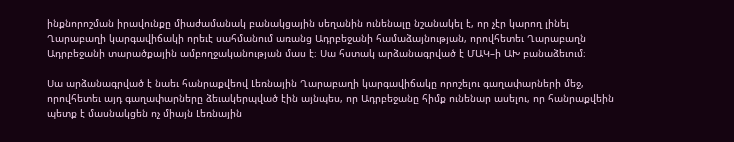ինքնորոշման իրավունքը միաժամանակ բանակցային սեղանին ունենալը նշանակել է, որ չէր կարող լինել Ղարաբաղի կարգավիճակի որեւէ սահմանում առանց Ադրբեջանի համաձայնության, որովհետեւ Ղարաբաղն Ադրբեջանի տարածքային ամբողջականության մաս է։ Սա հստակ արձանագրված է ՄԱԿ–ի ԱԽ բանաձեւում։

Սա արձանագրված է նաեւ հանրաքվեով Լեռնային Ղարաբաղի կարգավիճակը որոշելու գաղափարների մեջ, որովհետեւ այդ գաղափարները ձեւակերպված էին այնպես, որ Ադրբեջանը հիմք ունենար ասելու, որ հանրաքվեին պետք է մասնակցեն ոչ միայն Լեռնային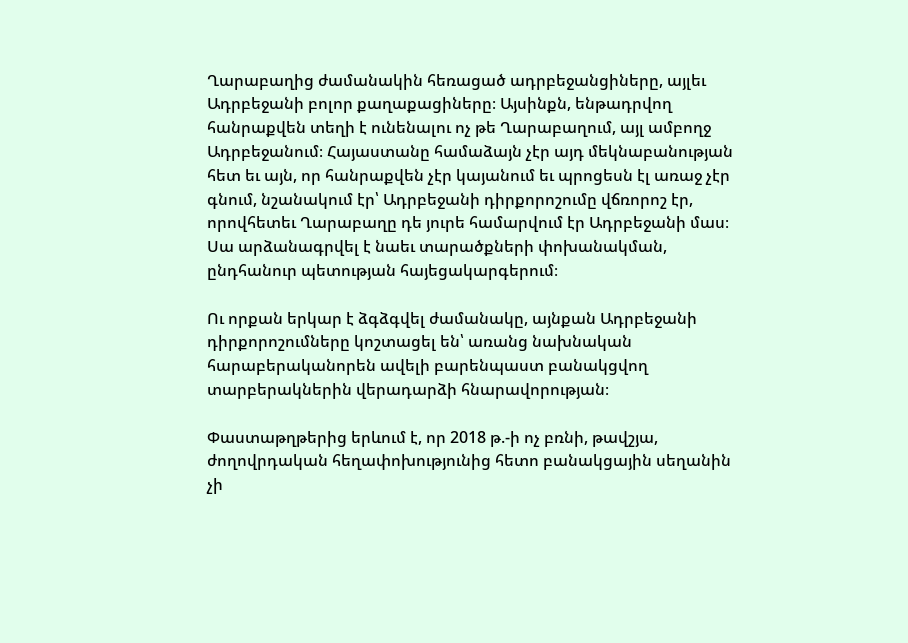Ղարաբաղից ժամանակին հեռացած ադրբեջանցիները, այլեւ Ադրբեջանի բոլոր քաղաքացիները։ Այսինքն, ենթադրվող հանրաքվեն տեղի է ունենալու ոչ թե Ղարաբաղում, այլ ամբողջ Ադրբեջանում։ Հայաստանը համաձայն չէր այդ մեկնաբանության հետ եւ այն, որ հանրաքվեն չէր կայանում եւ պրոցեսն էլ առաջ չէր գնում, նշանակում էր՝ Ադրբեջանի դիրքորոշումը վճռորոշ էր, որովհետեւ Ղարաբաղը դե յուրե համարվում էր Ադրբեջանի մաս։ Սա արձանագրվել է նաեւ տարածքների փոխանակման, ընդհանուր պետության հայեցակարգերում։

Ու որքան երկար է ձգձգվել ժամանակը, այնքան Ադրբեջանի դիրքորոշումները կոշտացել են՝ առանց նախնական հարաբերականորեն ավելի բարենպաստ բանակցվող տարբերակներին վերադարձի հնարավորության։

Փաստաթղթերից երևում է, որ 2018 թ.-ի ոչ բռնի, թավշյա, ժողովրդական հեղափոխությունից հետո բանակցային սեղանին չի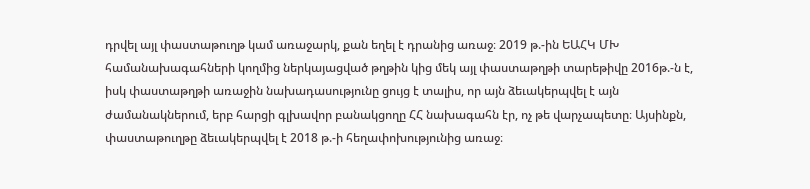դրվել այլ փաստաթուղթ կամ առաջարկ, քան եղել է դրանից առաջ։ 2019 թ.-ին ԵԱՀԿ ՄԽ համանախագահների կողմից ներկայացված թղթին կից մեկ այլ փաստաթղթի տարեթիվը 2016թ.-ն է, իսկ փաստաթղթի առաջին նախադասությունը ցույց է տալիս, որ այն ձեւակերպվել է այն ժամանակներում, երբ հարցի գլխավոր բանակցողը ՀՀ նախագահն էր, ոչ թե վարչապետը։ Այսինքն, փաստաթուղթը ձեւակերպվել է 2018 թ.-ի հեղափոխությունից առաջ։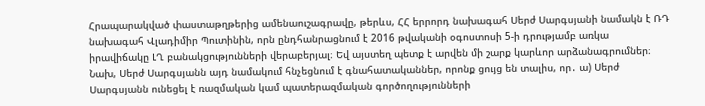Հրապարակված փաստաթղթերից ամենաուշագրավը, թերևս, ՀՀ երրորդ նախագահ Սերժ Սարգսյանի նամակն է ՌԴ նախագահ Վլադիմիր Պուտինին, որն ընդհանրացնում է 2016 թվականի օգոստոսի 5-ի դրությամբ առկա իրավիճակը ԼՂ բանակցությունների վերաբերյալ։ Եվ այստեղ պետք է արվեն մի շարք կարևոր արձանագրումներ։ Նախ, Սերժ Սարգսյանն այդ նամակում հնչեցնում է գնահատականներ, որոնք ցույց են տալիս, որ․ ա) Սերժ Սարգսյանն ունեցել է ռազմական կամ պատերազմական գործողությունների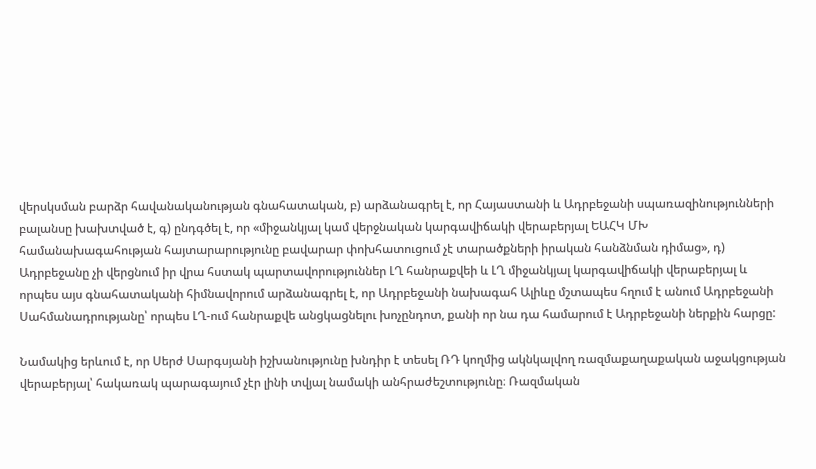վերսկսման բարձր հավանականության գնահատական, բ) արձանագրել է, որ Հայաստանի և Ադրբեջանի սպառազինությունների բալանսը խախտված է, գ) ընդգծել է, որ «միջանկյալ կամ վերջնական կարգավիճակի վերաբերյալ ԵԱՀԿ ՄԽ համանախագահության հայտարարությունը բավարար փոխհատուցում չէ տարածքների իրական հանձնման դիմաց», դ) Ադրբեջանը չի վերցնում իր վրա հստակ պարտավորություններ ԼՂ հանրաքվեի և ԼՂ միջանկյալ կարգավիճակի վերաբերյալ և որպես այս գնահատականի հիմնավորում արձանագրել է, որ Ադրբեջանի նախագահ Ալիևը մշտապես հղում է անում Ադրբեջանի Սահմանադրությանը՝ որպես ԼՂ-ում հանրաքվե անցկացնելու խոչընդոտ, քանի որ նա դա համարում է Ադրբեջանի ներքին հարցը:

Նամակից երևում է, որ Սերժ Սարգսյանի իշխանությունը խնդիր է տեսել ՌԴ կողմից ակնկալվող ռազմաքաղաքական աջակցության վերաբերյալ՝ հակառակ պարագայում չէր լինի տվյալ նամակի անհրաժեշտությունը։ Ռազմական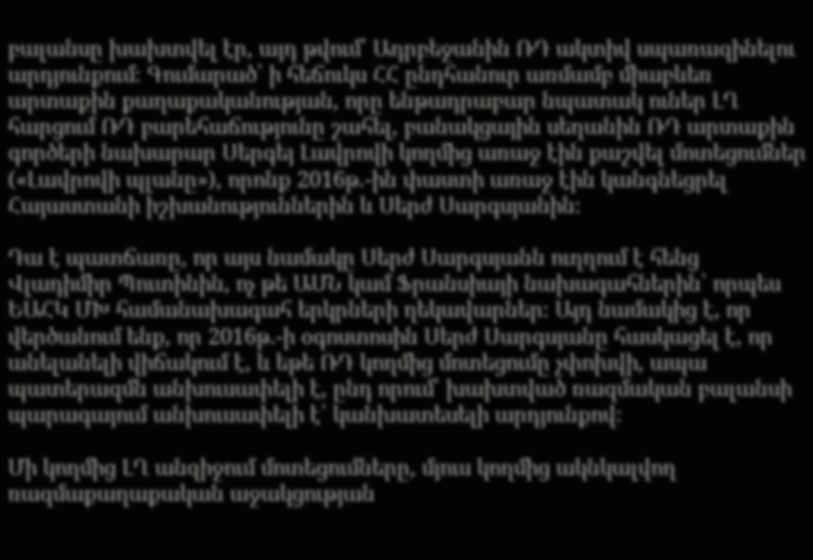բալանսը խախտվել էր, այդ թվում՝ Ադրբեջանին ՌԴ ակտիվ սպառազինելու արդյունքում։ Գումարած՝ ի հեճուկս ՀՀ ընդհանուր առմամբ միաբևեռ արտաքին քաղաքականության, որը ենթադրաբար նպատակ ուներ ԼՂ հարցում ՌԴ բարեհաճությունը շահել, բանակցային սեղանին ՌԴ արտաքին գործերի նախարար Սերգեյ Լավրովի կողմից առաջ էին քաշվել մոտեցումներ («Լավրովի պլանը»), որոնք 2016թ.-ին փաստի առաջ էին կանգնեցրել Հայաստանի իշխանություններին և Սերժ Սարգսյանին։

Դա է պատճառը, որ այս նամակը Սերժ Սարգսյանն ուղղում է հենց Վլադիմիր Պուտինին, ոչ թե ԱՄՆ կամ Ֆրանսիայի նախագահներին՝ որպես ԵԱՀԿ ՄԽ համանախագահ երկրների ղեկավարներ։ Այդ նամակից է, որ վերծանում ենք, որ 2016թ.-ի օգոստոսին Սերժ Սարգսյանը հասկացել է, որ անելանելի վիճակում է, և եթե ՌԴ կողմից մոտեցումը չփոխվի, ապա պատերազմն անխուսափելի է, ընդ որում՝ խախտված ռազմական բալանսի պարագայում անխուսափելի է՝ կանխատեսելի արդյունքով։

Մի կողմից ԼՂ անզիջում մոտեցումները, մյուս կողմից ակնկալվող ռազմաքաղաքական աջակցության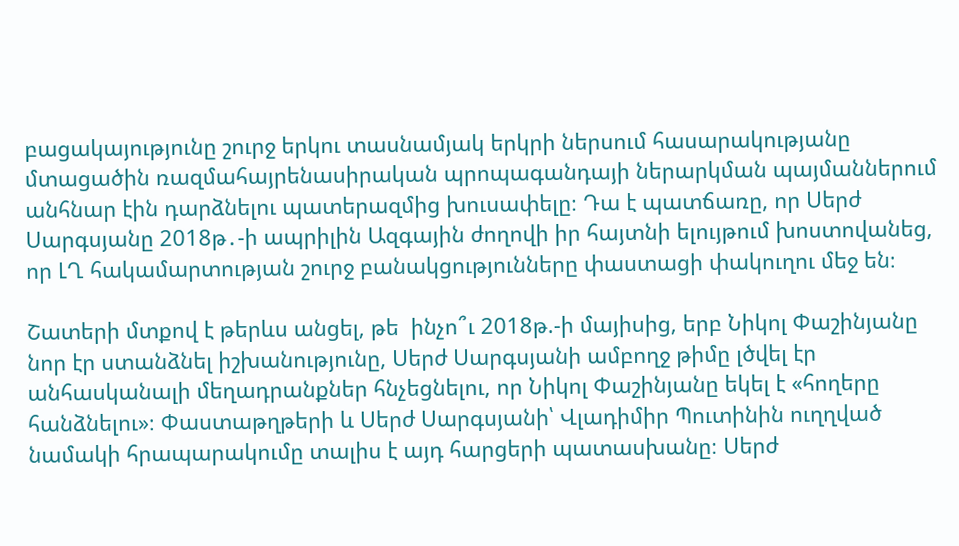բացակայությունը շուրջ երկու տասնամյակ երկրի ներսում հասարակությանը մտացածին ռազմահայրենասիրական պրոպագանդայի ներարկման պայմաններում անհնար էին դարձնելու պատերազմից խուսափելը։ Դա է պատճառը, որ Սերժ Սարգսյանը 2018թ․-ի ապրիլին Ազգային ժողովի իր հայտնի ելույթում խոստովանեց, որ ԼՂ հակամարտության շուրջ բանակցությունները փաստացի փակուղու մեջ են։

Շատերի մտքով է թերևս անցել, թե  ինչո՞ւ 2018թ.-ի մայիսից, երբ Նիկոլ Փաշինյանը նոր էր ստանձնել իշխանությունը, Սերժ Սարգսյանի ամբողջ թիմը լծվել էր անհասկանալի մեղադրանքներ հնչեցնելու, որ Նիկոլ Փաշինյանը եկել է «հողերը հանձնելու»։ Փաստաթղթերի և Սերժ Սարգսյանի՝ Վլադիմիր Պուտինին ուղղված նամակի հրապարակումը տալիս է այդ հարցերի պատասխանը։ Սերժ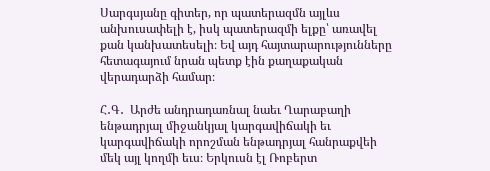Սարգսյանը գիտեր, որ պատերազմն այլևս անխուսափելի է, իսկ պատերազմի ելքը՝ առավել քան կանխատեսելի։ Եվ այդ հայտարարությունները հետագայում նրան պետք էին քաղաքական վերադարձի համար։

Հ․Գ․  Արժե անդրադառնալ նաեւ Ղարաբաղի ենթադրյալ միջանկյալ կարգավիճակի եւ կարգավիճակի որոշման ենթադրյալ հանրաքվեի մեկ այլ կողմի եւս։ Երկուսն էլ Ռոբերտ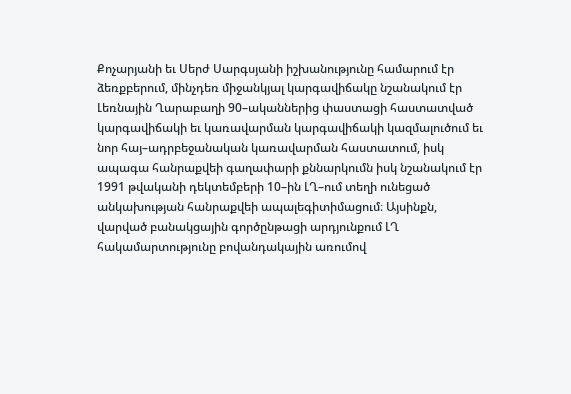Քոչարյանի եւ Սերժ Սարգսյանի իշխանությունը համարում էր ձեռքբերում, մինչդեռ միջանկյալ կարգավիճակը նշանակում էր Լեռնային Ղարաբաղի 90–ականներից փաստացի հաստատված կարգավիճակի եւ կառավարման կարգավիճակի կազմալուծում եւ նոր հայ–ադրբեջանական կառավարման հաստատում, իսկ ապագա հանրաքվեի գաղափարի քննարկումն իսկ նշանակում էր 1991 թվականի դեկտեմբերի 10–ին ԼՂ–ում տեղի ունեցած անկախության հանրաքվեի ապալեգիտիմացում։ Այսինքն, վարված բանակցային գործընթացի արդյունքում ԼՂ հակամարտությունը բովանդակային առումով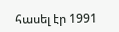հասել էր 1991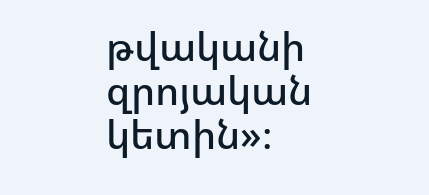թվականի զրոյական կետին»։